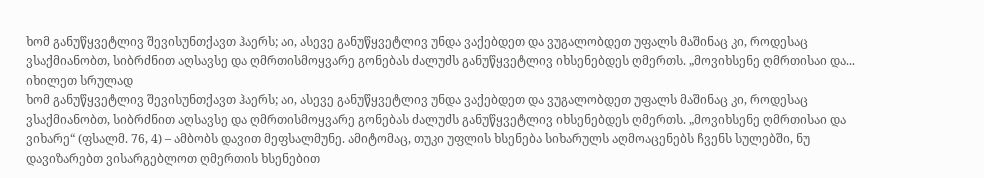ხომ განუწყვეტლივ შევისუნთქავთ ჰაერს; აი, ასევე განუწყვეტლივ უნდა ვაქებდეთ და ვუგალობდეთ უფალს მაშინაც კი, როდესაც ვსაქმიანობთ, სიბრძნით აღსავსე და ღმრთისმოყვარე გონებას ძალუძს განუწყვეტლივ იხსენებდეს ღმერთს. „მოვიხსენე ღმრთისაი და...
იხილეთ სრულად
ხომ განუწყვეტლივ შევისუნთქავთ ჰაერს; აი, ასევე განუწყვეტლივ უნდა ვაქებდეთ და ვუგალობდეთ უფალს მაშინაც კი, როდესაც ვსაქმიანობთ, სიბრძნით აღსავსე და ღმრთისმოყვარე გონებას ძალუძს განუწყვეტლივ იხსენებდეს ღმერთს. „მოვიხსენე ღმრთისაი და ვიხარე“ (ფსალმ. 76, 4) – ამბობს დავით მეფსალმუნე. ამიტომაც, თუკი უფლის ხსენება სიხარულს აღმოაცენებს ჩვენს სულებში, ნუ დავიზარებთ ვისარგებლოთ ღმერთის ხსენებით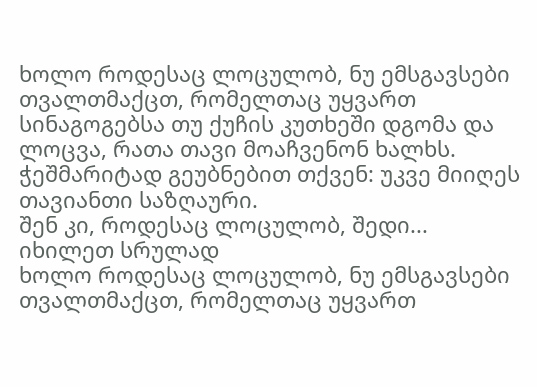ხოლო როდესაც ლოცულობ, ნუ ემსგავსები თვალთმაქცთ, რომელთაც უყვართ სინაგოგებსა თუ ქუჩის კუთხეში დგომა და ლოცვა, რათა თავი მოაჩვენონ ხალხს. ჭეშმარიტად გეუბნებით თქვენ: უკვე მიიღეს თავიანთი საზღაური.
შენ კი, როდესაც ლოცულობ, შედი...
იხილეთ სრულად
ხოლო როდესაც ლოცულობ, ნუ ემსგავსები თვალთმაქცთ, რომელთაც უყვართ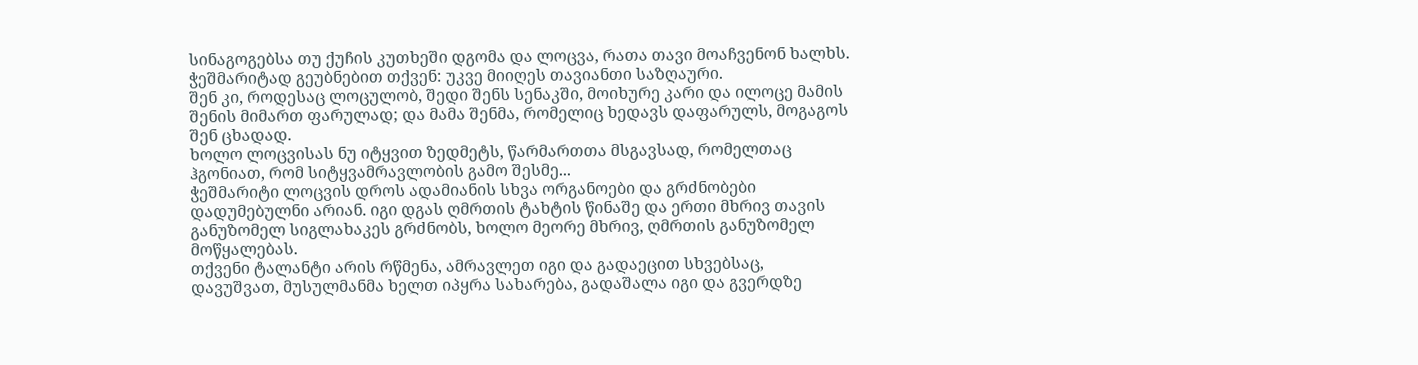სინაგოგებსა თუ ქუჩის კუთხეში დგომა და ლოცვა, რათა თავი მოაჩვენონ ხალხს. ჭეშმარიტად გეუბნებით თქვენ: უკვე მიიღეს თავიანთი საზღაური.
შენ კი, როდესაც ლოცულობ, შედი შენს სენაკში, მოიხურე კარი და ილოცე მამის შენის მიმართ ფარულად; და მამა შენმა, რომელიც ხედავს დაფარულს, მოგაგოს შენ ცხადად.
ხოლო ლოცვისას ნუ იტყვით ზედმეტს, წარმართთა მსგავსად, რომელთაც ჰგონიათ, რომ სიტყვამრავლობის გამო შესმე...
ჭეშმარიტი ლოცვის დროს ადამიანის სხვა ორგანოები და გრძნობები დადუმებულნი არიან. იგი დგას ღმრთის ტახტის წინაშე და ერთი მხრივ თავის განუზომელ სიგლახაკეს გრძნობს, ხოლო მეორე მხრივ, ღმრთის განუზომელ მოწყალებას.
თქვენი ტალანტი არის რწმენა, ამრავლეთ იგი და გადაეცით სხვებსაც, დავუშვათ, მუსულმანმა ხელთ იპყრა სახარება, გადაშალა იგი და გვერდზე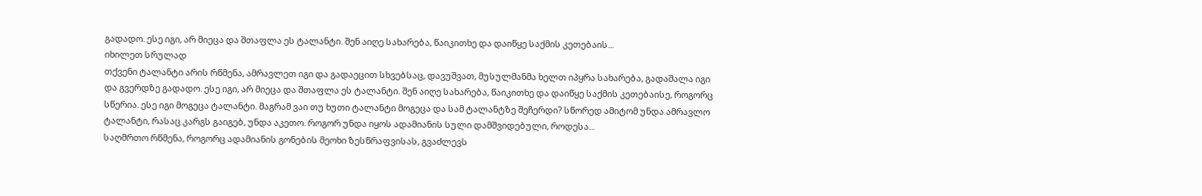გადადო. ესე იგი, არ მიეცა და შთაფლა ეს ტალანტი. შენ აიღე სახარება, წაიკითხე და დაიწყე საქმის კეთებაის...
იხილეთ სრულად
თქვენი ტალანტი არის რწმენა, ამრავლეთ იგი და გადაეცით სხვებსაც, დავუშვათ, მუსულმანმა ხელთ იპყრა სახარება, გადაშალა იგი და გვერდზე გადადო. ესე იგი, არ მიეცა და შთაფლა ეს ტალანტი. შენ აიღე სახარება, წაიკითხე და დაიწყე საქმის კეთებაისე, როგორც სწერია. ესე იგი მოგეცა ტალანტი. მაგრამ ვაი თუ ხუთი ტალანტი მოგეცა და სამ ტალანტზე შეჩერდი? სწორედ ამიტომ უნდა ამრავლო ტალანტი, რასაც კარგს გაიგებ, უნდა აკეთო. როგორ უნდა იყოს ადამიანის სული დამშვიდებული, როდესა...
საღმრთო რწმენა, როგორც ადამიანის გონების მეოხი ზესწრაფვისას, გვაძლევს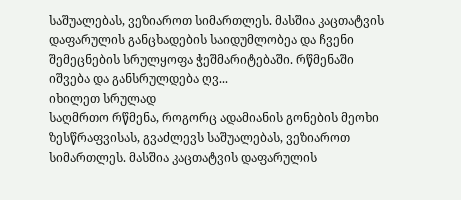საშუალებას, ვეზიაროთ სიმართლეს. მასშია კაცთატვის დაფარულის განცხადების საიდუმლობეა და ჩვენი შემეცნების სრულყოფა ჭეშმარიტებაში. რწმენაში იშვება და განსრულდება ღვ...
იხილეთ სრულად
საღმრთო რწმენა, როგორც ადამიანის გონების მეოხი ზესწრაფვისას, გვაძლევს საშუალებას, ვეზიაროთ სიმართლეს. მასშია კაცთატვის დაფარულის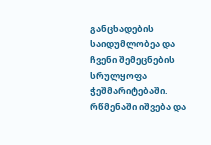განცხადების საიდუმლობეა და ჩვენი შემეცნების სრულყოფა ჭეშმარიტებაში. რწმენაში იშვება და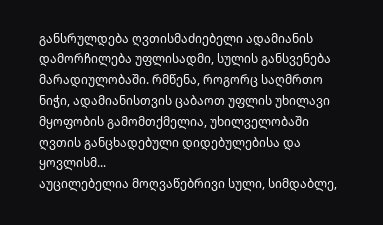განსრულდება ღვთისმაძიებელი ადამიანის დამორჩილება უფლისადმი, სულის განსვენება მარადიულობაში. რმწენა, როგორც საღმრთო ნიჭი, ადამიანისთვის ცაბაოთ უფლის უხილავი მყოფობის გამომთქმელია, უხილველობაში ღვთის განცხადებული დიდებულებისა და ყოვლისმ...
აუცილებელია მოღვაწებრივი სული, სიმდაბლე,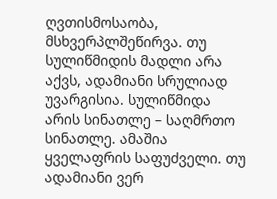ღვთისმოსაობა, მსხვერპლშეწირვა. თუ სულიწმიდის მადლი არა აქვს, ადამიანი სრულიად უვარგისია. სულიწმიდა არის სინათლე – საღმრთო სინათლე. ამაშია ყველაფრის საფუძველი. თუ ადამიანი ვერ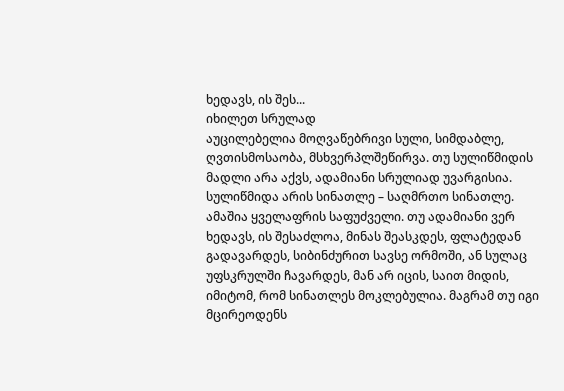ხედავს, ის შეს...
იხილეთ სრულად
აუცილებელია მოღვაწებრივი სული, სიმდაბლე, ღვთისმოსაობა, მსხვერპლშეწირვა. თუ სულიწმიდის მადლი არა აქვს, ადამიანი სრულიად უვარგისია. სულიწმიდა არის სინათლე – საღმრთო სინათლე. ამაშია ყველაფრის საფუძველი. თუ ადამიანი ვერ ხედავს, ის შესაძლოა, მინას შეასკდეს, ფლატედან გადავარდეს, სიბინძურით სავსე ორმოში, ან სულაც უფსკრულში ჩავარდეს, მან არ იცის, საით მიდის, იმიტომ, რომ სინათლეს მოკლებულია. მაგრამ თუ იგი მცირეოდენს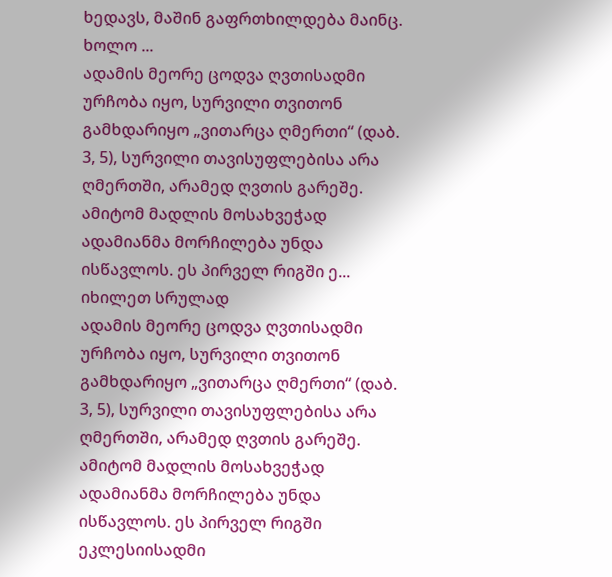ხედავს, მაშინ გაფრთხილდება მაინც. ხოლო ...
ადამის მეორე ცოდვა ღვთისადმი ურჩობა იყო, სურვილი თვითონ გამხდარიყო „ვითარცა ღმერთი“ (დაბ. 3, 5), სურვილი თავისუფლებისა არა ღმერთში, არამედ ღვთის გარეშე. ამიტომ მადლის მოსახვეჭად ადამიანმა მორჩილება უნდა ისწავლოს. ეს პირველ რიგში ე...
იხილეთ სრულად
ადამის მეორე ცოდვა ღვთისადმი ურჩობა იყო, სურვილი თვითონ გამხდარიყო „ვითარცა ღმერთი“ (დაბ. 3, 5), სურვილი თავისუფლებისა არა ღმერთში, არამედ ღვთის გარეშე. ამიტომ მადლის მოსახვეჭად ადამიანმა მორჩილება უნდა ისწავლოს. ეს პირველ რიგში ეკლესიისადმი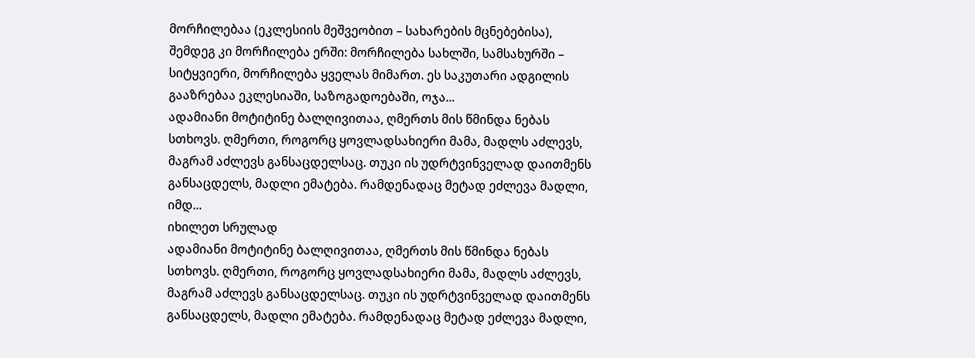მორჩილებაა (ეკლესიის მეშვეობით – სახარების მცნებებისა), შემდეგ კი მორჩილება ერში: მორჩილება სახლში, სამსახურში – სიტყვიერი, მორჩილება ყველას მიმართ. ეს საკუთარი ადგილის გააზრებაა ეკლესიაში, საზოგადოებაში, ოჯა...
ადამიანი მოტიტინე ბალღივითაა, ღმერთს მის წმინდა ნებას სთხოვს. ღმერთი, როგორც ყოვლადსახიერი მამა, მადლს აძლევს, მაგრამ აძლევს განსაცდელსაც. თუკი ის უდრტვინველად დაითმენს განსაცდელს, მადლი ემატება. რამდენადაც მეტად ეძლევა მადლი, იმდ...
იხილეთ სრულად
ადამიანი მოტიტინე ბალღივითაა, ღმერთს მის წმინდა ნებას სთხოვს. ღმერთი, როგორც ყოვლადსახიერი მამა, მადლს აძლევს, მაგრამ აძლევს განსაცდელსაც. თუკი ის უდრტვინველად დაითმენს განსაცდელს, მადლი ემატება. რამდენადაც მეტად ეძლევა მადლი,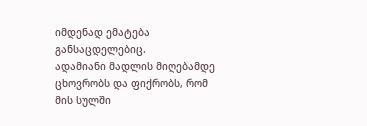იმდენად ემატება განსაცდელებიც.
ადამიანი მადლის მიღებამდე ცხოვრობს და ფიქრობს, რომ მის სულში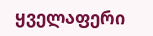ყველაფერი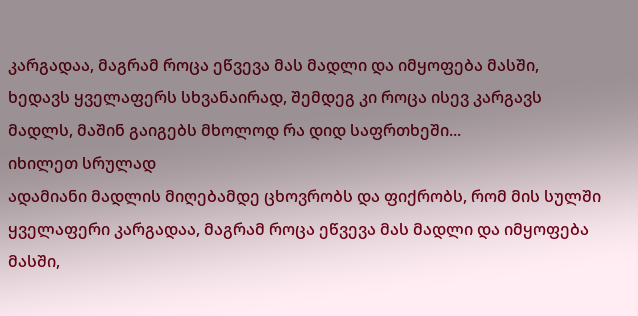კარგადაა, მაგრამ როცა ეწვევა მას მადლი და იმყოფება მასში, ხედავს ყველაფერს სხვანაირად, შემდეგ კი როცა ისევ კარგავს მადლს, მაშინ გაიგებს მხოლოდ რა დიდ საფრთხეში...
იხილეთ სრულად
ადამიანი მადლის მიღებამდე ცხოვრობს და ფიქრობს, რომ მის სულში ყველაფერი კარგადაა, მაგრამ როცა ეწვევა მას მადლი და იმყოფება მასში,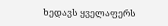ხედავს ყველაფერს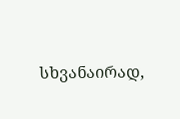სხვანაირად,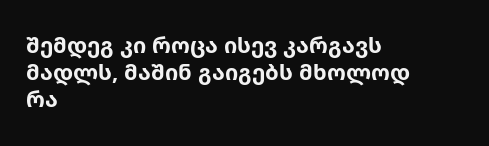შემდეგ კი როცა ისევ კარგავს მადლს, მაშინ გაიგებს მხოლოდ რა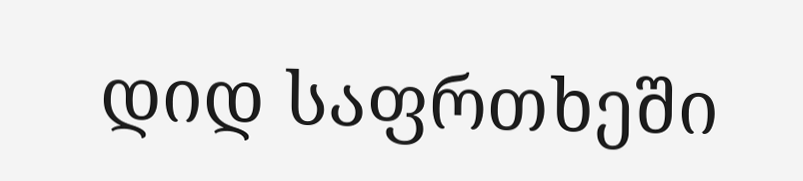დიდ საფრთხეში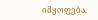იმყოფება.